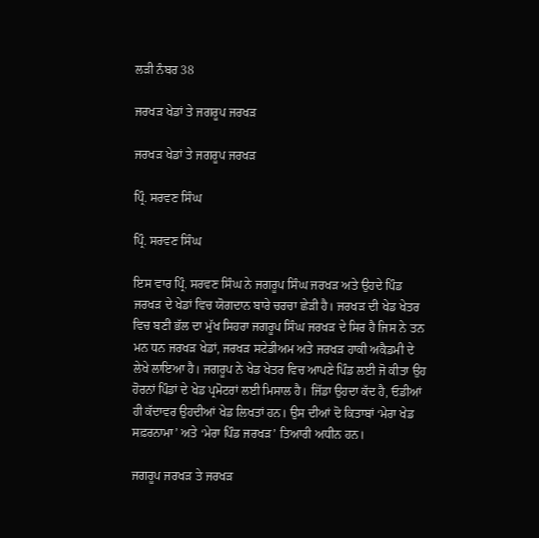ਲੜੀ ਨੰਬਰ 38

ਜਰਖੜ ਖੇਡਾਂ ਤੇ ਜਗਰੂਪ ਜਰਖੜ

ਜਰਖੜ ਖੇਡਾਂ ਤੇ ਜਗਰੂਪ ਜਰਖੜ

ਪ੍ਰਿੰ. ਸਰਵਣ ਸਿੰਘ

ਪ੍ਰਿੰ. ਸਰਵਣ ਸਿੰਘ

ਇਸ ਵਾਰ ਪ੍ਰਿੰ. ਸਰਵਣ ਸਿੰਘ ਨੇ ਜਗਰੂਪ ਸਿੰਘ ਜਰਖੜ ਅਤੇ ਉਹਦੇ ਪਿੰਡ ਜਰਖੜ ਦੇ ਖੇਡਾਂ ਵਿਚ ਯੋਗਦਾਨ ਬਾਰੇ ਚਰਚਾ ਛੇੜੀ ਹੈ। ਜਰਖੜ ਦੀ ਖੇਡ ਖੇਤਰ ਵਿਚ ਬਣੀ ਭੱਲ ਦਾ ਮੁੱਖ ਸਿਹਰਾ ਜਗਰੂਪ ਸਿੰਘ ਜਰਖੜ ਦੇ ਸਿਰ ਹੈ ਜਿਸ ਨੇ ਤਨ ਮਨ ਧਨ ਜਰਖੜ ਖੇਡਾਂ, ਜਰਖੜ ਸਟੇਡੀਅਮ ਅਤੇ ਜਰਖੜ ਹਾਕੀ ਅਕੈਡਮੀ ਦੇ ਲੇਖੇ ਲਾਇਆ ਹੈ। ਜਗਰੂਪ ਨੇ ਖੇਡ ਖੇਤਰ ਵਿਚ ਆਪਣੇ ਪਿੰਡ ਲਈ ਜੋ ਕੀਤਾ ਉਹ ਹੋਰਨਾਂ ਪਿੰਡਾਂ ਦੇ ਖੇਡ ਪ੍ਰਮੋਟਰਾਂ ਲਈ ਮਿਸਾਲ ਹੈ। ਜਿੱਡਾ ਉਹਦਾ ਕੱਦ ਹੈ, ਓਡੀਆਂ ਹੀ ਕੱਦਾਵਰ ਉਹਦੀਆਂ ਖੇਡ ਲਿਖਤਾਂ ਹਨ। ਉਸ ਦੀਆਂ ਦੋ ਕਿਤਾਬਾਂ ‘ਮੇਰਾ ਖੇਡ ਸਫ਼ਰਨਾਮਾ’ ਅਤੇ ‘ਮੇਰਾ ਪਿੰਡ ਜਰਖੜ’ ਤਿਆਰੀ ਅਧੀਨ ਹਨ।

ਜਗਰੂਪ ਜਰਖੜ ਤੇ ਜਰਖੜ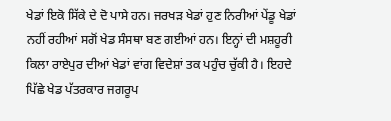ਖੇਡਾਂ ਇਕੋ ਸਿੱਕੇ ਦੇ ਦੋ ਪਾਸੇ ਹਨ। ਜਰਖੜ ਖੇਡਾਂ ਹੁਣ ਨਿਰੀਆਂ ਪੇਂਡੂ ਖੇਡਾਂ ਨਹੀਂ ਰਹੀਆਂ ਸਗੋਂ ਖੇਡ ਸੰਸਥਾ ਬਣ ਗਈਆਂ ਹਨ। ਇਨ੍ਹਾਂ ਦੀ ਮਸ਼ਹੂਰੀ ਕਿਲਾ ਰਾਏਪੁਰ ਦੀਆਂ ਖੇਡਾਂ ਵਾਂਗ ਵਿਦੇਸ਼ਾਂ ਤਕ ਪਹੁੰਚ ਚੁੱਕੀ ਹੈ। ਇਹਦੇ ਪਿੱਛੇ ਖੇਡ ਪੱਤਰਕਾਰ ਜਗਰੂਪ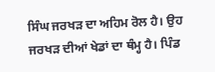ਸਿੰਘ ਜਰਖੜ ਦਾ ਅਹਿਮ ਰੋਲ ਹੈ। ਉਹ ਜਰਖੜ ਦੀਆਂ ਖੇਡਾਂ ਦਾ ਥੰਮ੍ਹ ਹੈ। ਪਿੰਡ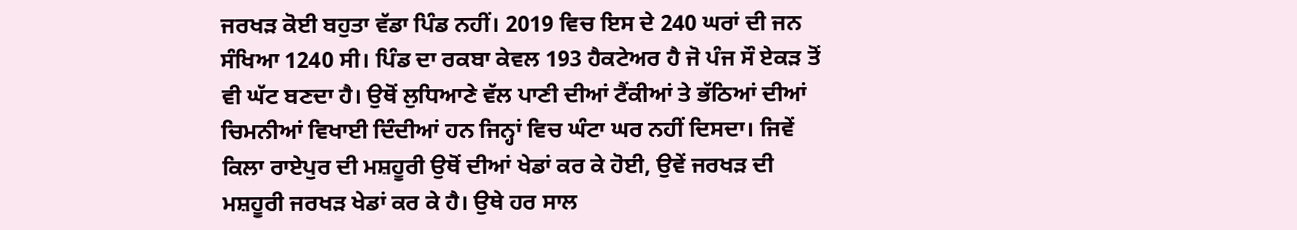ਜਰਖੜ ਕੋਈ ਬਹੁਤਾ ਵੱਡਾ ਪਿੰਡ ਨਹੀਂ। 2019 ਵਿਚ ਇਸ ਦੇ 240 ਘਰਾਂ ਦੀ ਜਨ ਸੰਖਿਆ 1240 ਸੀ। ਪਿੰਡ ਦਾ ਰਕਬਾ ਕੇਵਲ 193 ਹੈਕਟੇਅਰ ਹੈ ਜੋ ਪੰਜ ਸੌ ਏਕੜ ਤੋਂ ਵੀ ਘੱਟ ਬਣਦਾ ਹੈ। ਉਥੋਂ ਲੁਧਿਆਣੇ ਵੱਲ ਪਾਣੀ ਦੀਆਂ ਟੈਂਕੀਆਂ ਤੇ ਭੱਠਿਆਂ ਦੀਆਂ ਚਿਮਨੀਆਂ ਵਿਖਾਈ ਦਿੰਦੀਆਂ ਹਨ ਜਿਨ੍ਹਾਂ ਵਿਚ ਘੰਟਾ ਘਰ ਨਹੀਂ ਦਿਸਦਾ। ਜਿਵੇਂ ਕਿਲਾ ਰਾਏਪੁਰ ਦੀ ਮਸ਼ਹੂਰੀ ਉਥੋਂ ਦੀਆਂ ਖੇਡਾਂ ਕਰ ਕੇ ਹੋਈ, ਉਵੇਂ ਜਰਖੜ ਦੀ ਮਸ਼ਹੂਰੀ ਜਰਖੜ ਖੇਡਾਂ ਕਰ ਕੇ ਹੈ। ਉਥੇ ਹਰ ਸਾਲ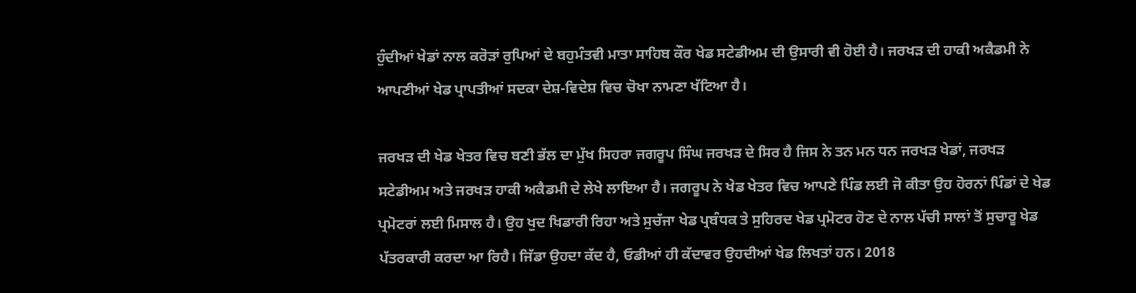ਹੁੰਦੀਆਂ ਖੇਡਾਂ ਨਾਲ ਕਰੋੜਾਂ ਰੁਪਿਆਂ ਦੇ ਬਹੁਮੰਤਵੀ ਮਾਤਾ ਸਾਹਿਬ ਕੌਰ ਖੇਡ ਸਟੇਡੀਅਮ ਦੀ ਉਸਾਰੀ ਵੀ ਹੋਈ ਹੈ। ਜਰਖੜ ਦੀ ਹਾਕੀ ਅਕੈਡਮੀ ਨੇ ਆਪਣੀਆਂ ਖੇਡ ਪ੍ਰਾਪਤੀਆਂ ਸਦਕਾ ਦੇਸ਼-ਵਿਦੇਸ਼ ਵਿਚ ਚੋਖਾ ਨਾਮਣਾ ਖੱਟਿਆ ਹੈ।

ਜਰਖੜ ਦੀ ਖੇਡ ਖੇਤਰ ਵਿਚ ਬਣੀ ਭੱਲ ਦਾ ਮੁੱਖ ਸਿਹਰਾ ਜਗਰੂਪ ਸਿੰਘ ਜਰਖੜ ਦੇ ਸਿਰ ਹੈ ਜਿਸ ਨੇ ਤਨ ਮਨ ਧਨ ਜਰਖੜ ਖੇਡਾਂ, ਜਰਖੜ ਸਟੇਡੀਅਮ ਅਤੇ ਜਰਖੜ ਹਾਕੀ ਅਕੈਡਮੀ ਦੇ ਲੇਖੇ ਲਾਇਆ ਹੈ। ਜਗਰੂਪ ਨੇ ਖੇਡ ਖੇਤਰ ਵਿਚ ਆਪਣੇ ਪਿੰਡ ਲਈ ਜੋ ਕੀਤਾ ਉਹ ਹੋਰਨਾਂ ਪਿੰਡਾਂ ਦੇ ਖੇਡ ਪ੍ਰਮੋਟਰਾਂ ਲਈ ਮਿਸਾਲ ਹੈ। ਉਹ ਖੁਦ ਖਿਡਾਰੀ ਰਿਹਾ ਅਤੇ ਸੁਚੱਜਾ ਖੇਡ ਪ੍ਰਬੰਧਕ ਤੇ ਸੁਹਿਰਦ ਖੇਡ ਪ੍ਰਮੋਟਰ ਹੋਣ ਦੇ ਨਾਲ ਪੱਚੀ ਸਾਲਾਂ ਤੋਂ ਸੁਚਾਰੂ ਖੇਡ ਪੱਤਰਕਾਰੀ ਕਰਦਾ ਆ ਰਿਹੈ। ਜਿੱਡਾ ਉਹਦਾ ਕੱਦ ਹੈ, ਓਡੀਆਂ ਹੀ ਕੱਦਾਵਰ ਉਹਦੀਆਂ ਖੇਡ ਲਿਖਤਾਂ ਹਨ। 2018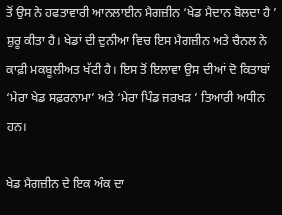ਤੋਂ ਉਸ ਨੇ ਹਫਤਾਵਾਰੀ ਆਨਲਾਈਨ ਮੈਗਜ਼ੀਨ ‘ਖੇਡ ਮੈਦਾਨ ਬੋਲਦਾ ਹੈ ’ ਸ਼ੁਰੂ ਕੀਤਾ ਹੈ। ਖੇਡਾਂ ਦੀ ਦੁਨੀਆ ਵਿਚ ਇਸ ਮੈਗਜ਼ੀਨ ਅਤੇ ਚੈਨਲ ਨੇ ਕਾਫ਼ੀ ਮਕਬੂਲੀਅਤ ਖੱਟੀ ਹੈ। ਇਸ ਤੋਂ ਇਲਾਵਾ ਉਸ ਦੀਆਂ ਦੋ ਕਿਤਾਬਾਂ ‘ਮੇਰਾ ਖੇਡ ਸਫ਼ਰਨਾਮਾ’ ਅਤੇ ‘ਮੇਰਾ ਪਿੰਡ ਜਰਖੜ ’ ਤਿਆਰੀ ਅਧੀਨ ਹਨ।

ਖੇਡ ਮੈਗਜ਼ੀਨ ਦੇ ਇਕ ਅੰਕ ਦਾ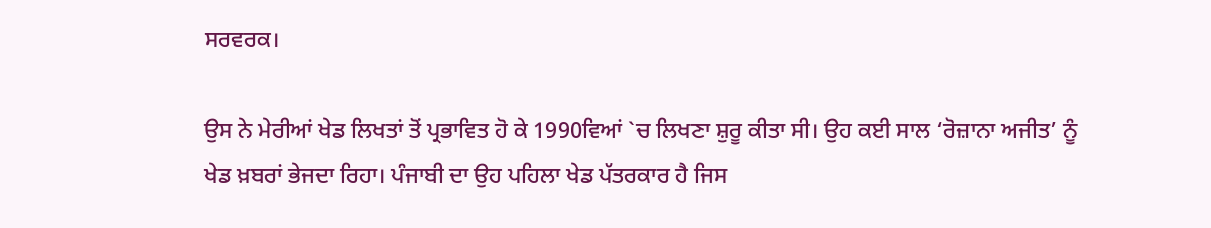ਸਰਵਰਕ।

ਉਸ ਨੇ ਮੇਰੀਆਂ ਖੇਡ ਲਿਖਤਾਂ ਤੋਂ ਪ੍ਰਭਾਵਿਤ ਹੋ ਕੇ 1990ਵਿਆਂ `ਚ ਲਿਖਣਾ ਸ਼ੁਰੂ ਕੀਤਾ ਸੀ। ਉਹ ਕਈ ਸਾਲ ‘ਰੋਜ਼ਾਨਾ ਅਜੀਤ’ ਨੂੰ ਖੇਡ ਖ਼ਬਰਾਂ ਭੇਜਦਾ ਰਿਹਾ। ਪੰਜਾਬੀ ਦਾ ਉਹ ਪਹਿਲਾ ਖੇਡ ਪੱਤਰਕਾਰ ਹੈ ਜਿਸ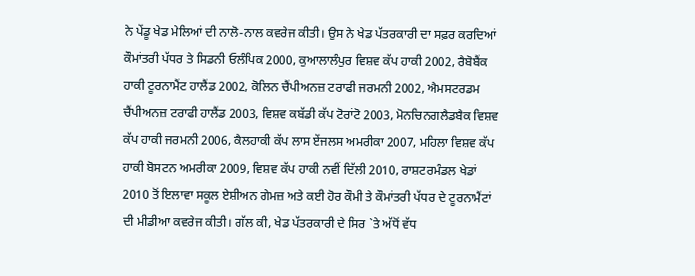ਨੇ ਪੇਂਡੂ ਖੇਡ ਮੇਲਿਆਂ ਦੀ ਨਾਲੋ-ਨਾਲ ਕਵਰੇਜ ਕੀਤੀ। ਉਸ ਨੇ ਖੇਡ ਪੱਤਰਕਾਰੀ ਦਾ ਸਫ਼ਰ ਕਰਦਿਆਂ ਕੌਮਾਂਤਰੀ ਪੱਧਰ ਤੇ ਸਿਡਨੀ ਓਲੰਪਿਕ 2000, ਕੁਆਲਾਲੰਪੁਰ ਵਿਸ਼ਵ ਕੱਪ ਹਾਕੀ 2002, ਰੈਬੋਬੈਂਕ ਹਾਕੀ ਟੂਰਨਾਮੈਂਟ ਹਾਲੈਂਡ 2002, ਕੋਲਿਨ ਚੈਂਪੀਅਨਜ਼ ਟਰਾਫੀ ਜਰਮਨੀ 2002, ਐਮਸਟਰਡਮ ਚੈਂਪੀਅਨਜ਼ ਟਰਾਫੀ ਹਾਲੈਂਡ 2003, ਵਿਸ਼ਵ ਕਬੱਡੀ ਕੱਪ ਟੋਰਾਂਟੋ 2003, ਮੋਨਚਿਨਗਲੈਡਬੈਕ ਵਿਸ਼ਵ ਕੱਪ ਹਾਕੀ ਜਰਮਨੀ 2006, ਕੈਲਹਾਕੀ ਕੱਪ ਲਾਸ ਏਂਜਲਸ ਅਮਰੀਕਾ 2007, ਮਹਿਲਾ ਵਿਸ਼ਵ ਕੱਪ ਹਾਕੀ ਬੋਸਟਨ ਅਮਰੀਕਾ 2009, ਵਿਸ਼ਵ ਕੱਪ ਹਾਕੀ ਨਵੀਂ ਦਿੱਲੀ 2010, ਰਾਸ਼ਟਰਮੰਡਲ ਖੇਡਾਂ 2010 ਤੋਂ ਇਲਾਵਾ ਸਕੂਲ ਏਸ਼ੀਅਨ ਗੇਮਜ਼ ਅਤੇ ਕਈ ਹੋਰ ਕੌਮੀ ਤੇ ਕੌਮਾਂਤਰੀ ਪੱਧਰ ਦੇ ਟੂਰਨਾਮੈਂਟਾਂ ਦੀ ਮੀਡੀਆ ਕਵਰੇਜ ਕੀਤੀ। ਗੱਲ ਕੀ, ਖੇਡ ਪੱਤਰਕਾਰੀ ਦੇ ਸਿਰ `ਤੇ ਅੱਧੋਂ ਵੱਧ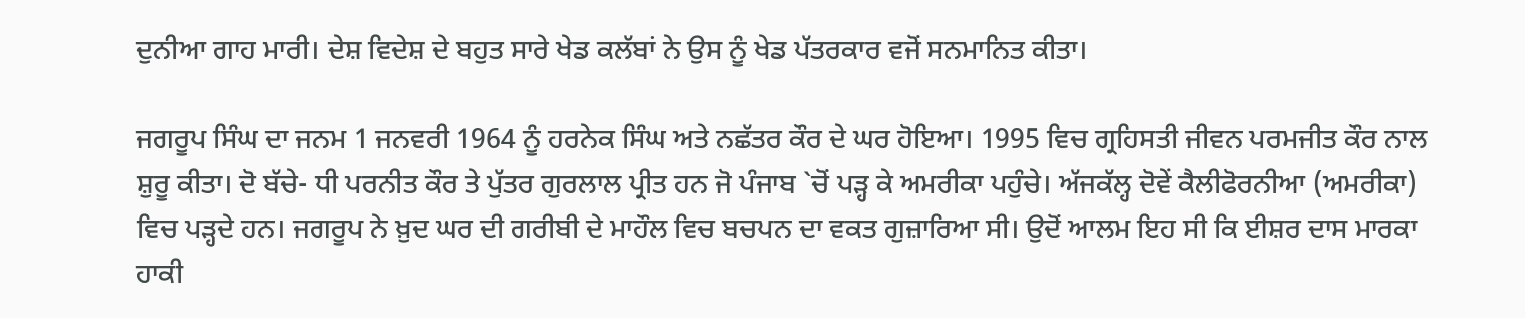ਦੁਨੀਆ ਗਾਹ ਮਾਰੀ। ਦੇਸ਼ ਵਿਦੇਸ਼ ਦੇ ਬਹੁਤ ਸਾਰੇ ਖੇਡ ਕਲੱਬਾਂ ਨੇ ਉਸ ਨੂੰ ਖੇਡ ਪੱਤਰਕਾਰ ਵਜੋਂ ਸਨਮਾਨਿਤ ਕੀਤਾ।

ਜਗਰੂਪ ਸਿੰਘ ਦਾ ਜਨਮ 1 ਜਨਵਰੀ 1964 ਨੂੰ ਹਰਨੇਕ ਸਿੰਘ ਅਤੇ ਨਛੱਤਰ ਕੌਰ ਦੇ ਘਰ ਹੋਇਆ। 1995 ਵਿਚ ਗ੍ਰਹਿਸਤੀ ਜੀਵਨ ਪਰਮਜੀਤ ਕੌਰ ਨਾਲ ਸ਼ੁਰੂ ਕੀਤਾ। ਦੋ ਬੱਚੇ- ਧੀ ਪਰਨੀਤ ਕੌਰ ਤੇ ਪੁੱਤਰ ਗੁਰਲਾਲ ਪ੍ਰੀਤ ਹਨ ਜੋ ਪੰਜਾਬ `ਚੋਂ ਪੜ੍ਹ ਕੇ ਅਮਰੀਕਾ ਪਹੁੰਚੇ। ਅੱਜਕੱਲ੍ਹ ਦੋਵੇਂ ਕੈਲੀਫੋਰਨੀਆ (ਅਮਰੀਕਾ) ਵਿਚ ਪੜ੍ਹਦੇ ਹਨ। ਜਗਰੂਪ ਨੇ ਖ਼ੁਦ ਘਰ ਦੀ ਗਰੀਬੀ ਦੇ ਮਾਹੌਲ ਵਿਚ ਬਚਪਨ ਦਾ ਵਕਤ ਗੁਜ਼ਾਰਿਆ ਸੀ। ਉਦੋਂ ਆਲਮ ਇਹ ਸੀ ਕਿ ਈਸ਼ਰ ਦਾਸ ਮਾਰਕਾ ਹਾਕੀ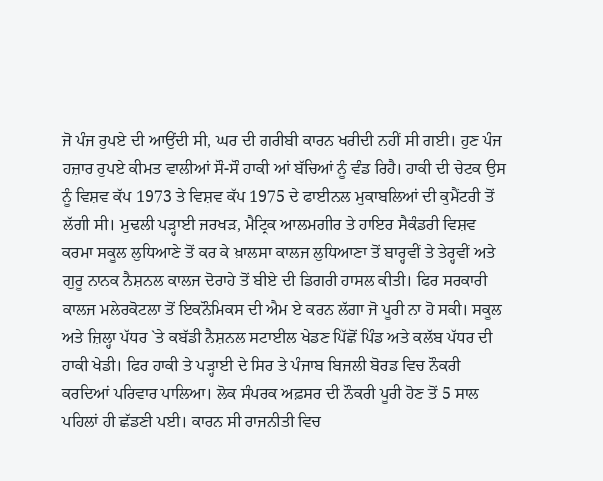ਜੋ ਪੰਜ ਰੁਪਏ ਦੀ ਆਉਂਦੀ ਸੀ, ਘਰ ਦੀ ਗਰੀਬੀ ਕਾਰਨ ਖਰੀਦੀ ਨਹੀਂ ਸੀ ਗਈ। ਹੁਣ ਪੰਜ ਹਜ਼ਾਰ ਰੁਪਏ ਕੀਮਤ ਵਾਲੀਆਂ ਸੌ-ਸੌ ਹਾਕੀ ਆਂ ਬੱਚਿਆਂ ਨੂੰ ਵੰਡ ਰਿਹੈ। ਹਾਕੀ ਦੀ ਚੇਟਕ ਉਸ ਨੂੰ ਵਿਸ਼ਵ ਕੱਪ 1973 ਤੇ ਵਿਸ਼ਵ ਕੱਪ 1975 ਦੇ ਫਾਈਨਲ ਮੁਕਾਬਲਿਆਂ ਦੀ ਕੁਮੈਂਟਰੀ ਤੋਂ ਲੱਗੀ ਸੀ। ਮੁਢਲੀ ਪੜ੍ਹਾਈ ਜਰਖੜ, ਮੈਟ੍ਰਿਕ ਆਲਮਗੀਰ ਤੇ ਹਾਇਰ ਸੈਕੰਡਰੀ ਵਿਸ਼ਵ ਕਰਮਾ ਸਕੂਲ ਲੁਧਿਆਣੇ ਤੋਂ ਕਰ ਕੇ ਖ਼ਾਲਸਾ ਕਾਲਜ ਲੁਧਿਆਣਾ ਤੋਂ ਬਾਰ੍ਹਵੀਂ ਤੇ ਤੇਰ੍ਹਵੀਂ ਅਤੇ ਗੁਰੂ ਨਾਨਕ ਨੈਸ਼ਨਲ ਕਾਲਜ ਦੋਰਾਹੇ ਤੋਂ ਬੀਏ ਦੀ ਡਿਗਰੀ ਹਾਸਲ ਕੀਤੀ। ਫਿਰ ਸਰਕਾਰੀ ਕਾਲਜ ਮਲੇਰਕੋਟਲਾ ਤੋਂ ਇਕਨੌਮਿਕਸ ਦੀ ਐਮ ਏ ਕਰਨ ਲੱਗਾ ਜੋ ਪੂਰੀ ਨਾ ਹੋ ਸਕੀ। ਸਕੂਲ ਅਤੇ ਜ਼ਿਲ੍ਹਾ ਪੱਧਰ `ਤੇ ਕਬੱਡੀ ਨੈਸ਼ਨਲ ਸਟਾਈਲ ਖੇਡਣ ਪਿੱਛੋਂ ਪਿੰਡ ਅਤੇ ਕਲੱਬ ਪੱਧਰ ਦੀ ਹਾਕੀ ਖੇਡੀ। ਫਿਰ ਹਾਕੀ ਤੇ ਪੜ੍ਹਾਈ ਦੇ ਸਿਰ ਤੇ ਪੰਜਾਬ ਬਿਜਲੀ ਬੋਰਡ ਵਿਚ ਨੌਕਰੀ ਕਰਦਿਆਂ ਪਰਿਵਾਰ ਪਾਲਿਆ। ਲੋਕ ਸੰਪਰਕ ਅਫ਼ਸਰ ਦੀ ਨੌਕਰੀ ਪੂਰੀ ਹੋਣ ਤੋਂ 5 ਸਾਲ ਪਹਿਲਾਂ ਹੀ ਛੱਡਣੀ ਪਈ। ਕਾਰਨ ਸੀ ਰਾਜਨੀਤੀ ਵਿਚ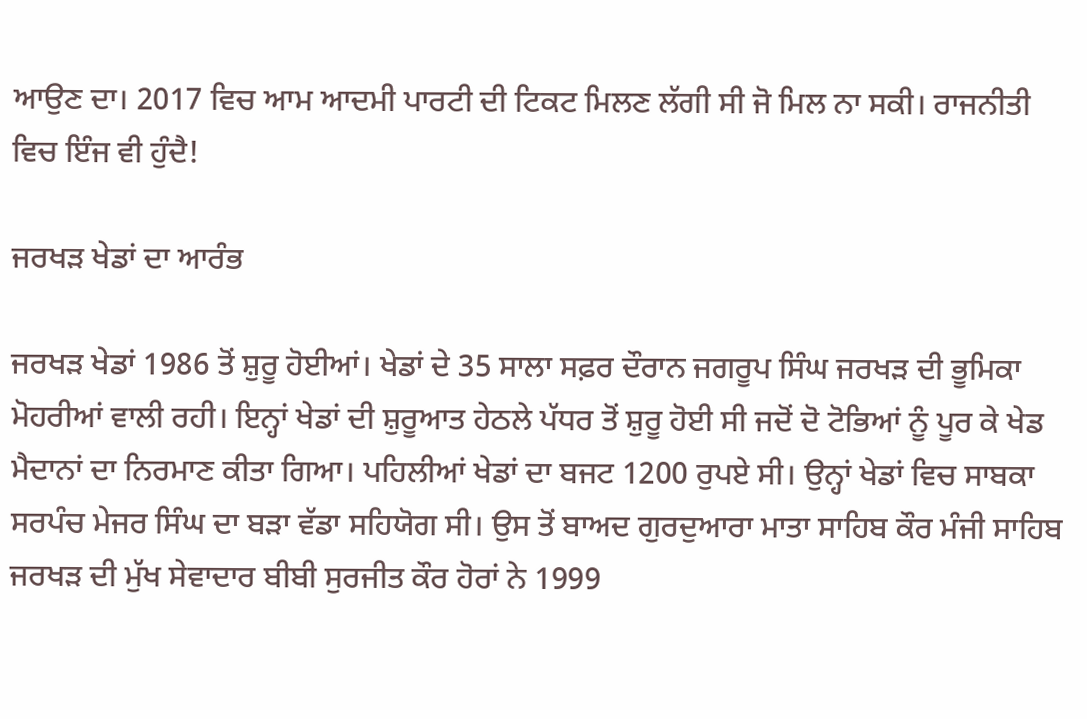ਆਉਣ ਦਾ। 2017 ਵਿਚ ਆਮ ਆਦਮੀ ਪਾਰਟੀ ਦੀ ਟਿਕਟ ਮਿਲਣ ਲੱਗੀ ਸੀ ਜੋ ਮਿਲ ਨਾ ਸਕੀ। ਰਾਜਨੀਤੀ ਵਿਚ ਇੰਜ ਵੀ ਹੁੰਦੈ!

ਜਰਖੜ ਖੇਡਾਂ ਦਾ ਆਰੰਭ

ਜਰਖੜ ਖੇਡਾਂ 1986 ਤੋਂ ਸ਼ੁਰੂ ਹੋਈਆਂ। ਖੇਡਾਂ ਦੇ 35 ਸਾਲਾ ਸਫ਼ਰ ਦੌਰਾਨ ਜਗਰੂਪ ਸਿੰਘ ਜਰਖੜ ਦੀ ਭੂਮਿਕਾ ਮੋਹਰੀਆਂ ਵਾਲੀ ਰਹੀ। ਇਨ੍ਹਾਂ ਖੇਡਾਂ ਦੀ ਸ਼ੁਰੂਆਤ ਹੇਠਲੇ ਪੱਧਰ ਤੋਂ ਸ਼ੁਰੂ ਹੋਈ ਸੀ ਜਦੋਂ ਦੋ ਟੋਭਿਆਂ ਨੂੰ ਪੂਰ ਕੇ ਖੇਡ ਮੈਦਾਨਾਂ ਦਾ ਨਿਰਮਾਣ ਕੀਤਾ ਗਿਆ। ਪਹਿਲੀਆਂ ਖੇਡਾਂ ਦਾ ਬਜਟ 1200 ਰੁਪਏ ਸੀ। ਉਨ੍ਹਾਂ ਖੇਡਾਂ ਵਿਚ ਸਾਬਕਾ ਸਰਪੰਚ ਮੇਜਰ ਸਿੰਘ ਦਾ ਬੜਾ ਵੱਡਾ ਸਹਿਯੋਗ ਸੀ। ਉਸ ਤੋਂ ਬਾਅਦ ਗੁਰਦੁਆਰਾ ਮਾਤਾ ਸਾਹਿਬ ਕੌਰ ਮੰਜੀ ਸਾਹਿਬ ਜਰਖੜ ਦੀ ਮੁੱਖ ਸੇਵਾਦਾਰ ਬੀਬੀ ਸੁਰਜੀਤ ਕੌਰ ਹੋਰਾਂ ਨੇ 1999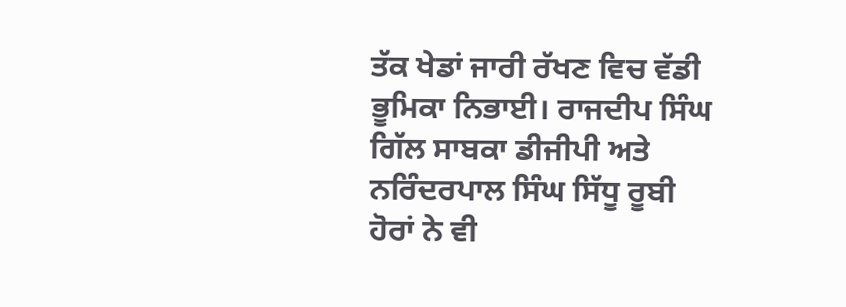ਤੱਕ ਖੇਡਾਂ ਜਾਰੀ ਰੱਖਣ ਵਿਚ ਵੱਡੀ ਭੂਮਿਕਾ ਨਿਭਾਈ। ਰਾਜਦੀਪ ਸਿੰਘ ਗਿੱਲ ਸਾਬਕਾ ਡੀਜੀਪੀ ਅਤੇ ਨਰਿੰਦਰਪਾਲ ਸਿੰਘ ਸਿੱਧੂ ਰੂਬੀ ਹੋਰਾਂ ਨੇ ਵੀ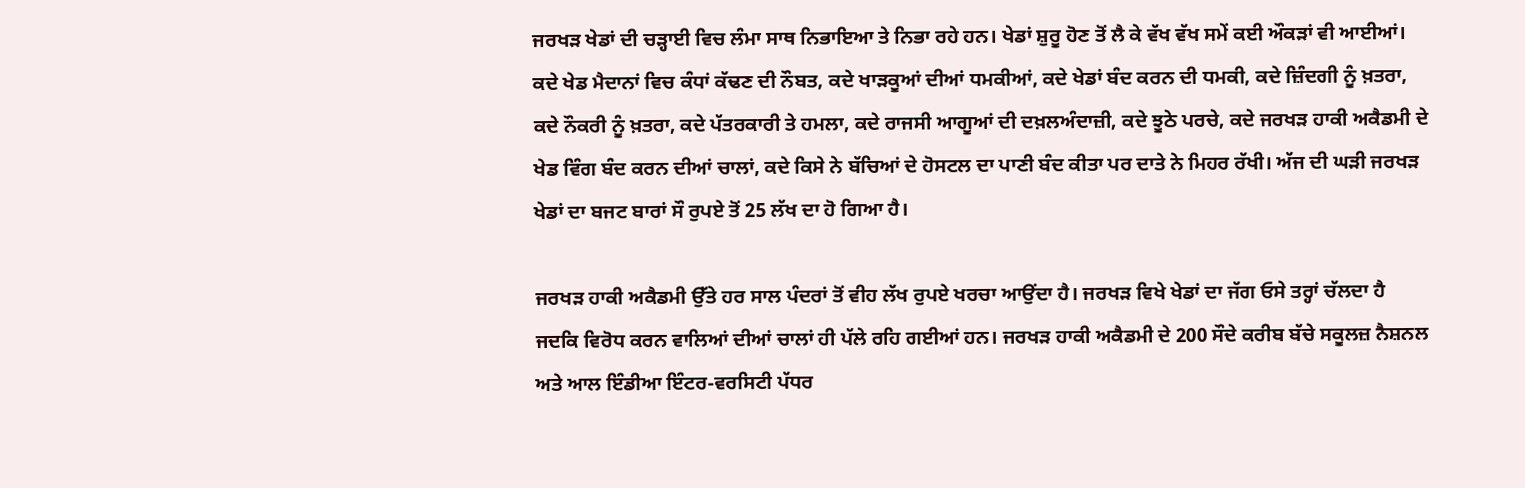ਜਰਖੜ ਖੇਡਾਂ ਦੀ ਚੜ੍ਹਾਈ ਵਿਚ ਲੰਮਾ ਸਾਥ ਨਿਭਾਇਆ ਤੇ ਨਿਭਾ ਰਹੇ ਹਨ। ਖੇਡਾਂ ਸ਼ੁਰੂ ਹੋਣ ਤੋਂ ਲੈ ਕੇ ਵੱਖ ਵੱਖ ਸਮੇਂ ਕਈ ਔਕੜਾਂ ਵੀ ਆਈਆਂ। ਕਦੇ ਖੇਡ ਮੈਦਾਨਾਂ ਵਿਚ ਕੰਧਾਂ ਕੱਢਣ ਦੀ ਨੌਬਤ, ਕਦੇ ਖਾੜਕੂਆਂ ਦੀਆਂ ਧਮਕੀਆਂ, ਕਦੇ ਖੇਡਾਂ ਬੰਦ ਕਰਨ ਦੀ ਧਮਕੀ, ਕਦੇ ਜ਼ਿੰਦਗੀ ਨੂੰ ਖ਼ਤਰਾ, ਕਦੇ ਨੌਕਰੀ ਨੂੰ ਖ਼ਤਰਾ, ਕਦੇ ਪੱਤਰਕਾਰੀ ਤੇ ਹਮਲਾ, ਕਦੇ ਰਾਜਸੀ ਆਗੂਆਂ ਦੀ ਦਖ਼ਲਅੰਦਾਜ਼ੀ, ਕਦੇ ਝੂਠੇ ਪਰਚੇ, ਕਦੇ ਜਰਖੜ ਹਾਕੀ ਅਕੈਡਮੀ ਦੇ ਖੇਡ ਵਿੰਗ ਬੰਦ ਕਰਨ ਦੀਆਂ ਚਾਲਾਂ, ਕਦੇ ਕਿਸੇ ਨੇ ਬੱਚਿਆਂ ਦੇ ਹੋਸਟਲ ਦਾ ਪਾਣੀ ਬੰਦ ਕੀਤਾ ਪਰ ਦਾਤੇ ਨੇ ਮਿਹਰ ਰੱਖੀ। ਅੱਜ ਦੀ ਘੜੀ ਜਰਖੜ ਖੇਡਾਂ ਦਾ ਬਜਟ ਬਾਰਾਂ ਸੌ ਰੁਪਏ ਤੋਂ 25 ਲੱਖ ਦਾ ਹੋ ਗਿਆ ਹੈ।

ਜਰਖੜ ਹਾਕੀ ਅਕੈਡਮੀ ਉੱਤੇ ਹਰ ਸਾਲ ਪੰਦਰਾਂ ਤੋਂ ਵੀਹ ਲੱਖ ਰੁਪਏ ਖਰਚਾ ਆਉਂਦਾ ਹੈ। ਜਰਖੜ ਵਿਖੇ ਖੇਡਾਂ ਦਾ ਜੱਗ ਓਸੇ ਤਰ੍ਹਾਂ ਚੱਲਦਾ ਹੈ ਜਦਕਿ ਵਿਰੋਧ ਕਰਨ ਵਾਲਿਆਂ ਦੀਆਂ ਚਾਲਾਂ ਹੀ ਪੱਲੇ ਰਹਿ ਗਈਆਂ ਹਨ। ਜਰਖੜ ਹਾਕੀ ਅਕੈਡਮੀ ਦੇ 200 ਸੌਦੇ ਕਰੀਬ ਬੱਚੇ ਸਕੂਲਜ਼ ਨੈਸ਼ਨਲ ਅਤੇ ਆਲ ਇੰਡੀਆ ਇੰਟਰ-ਵਰਸਿਟੀ ਪੱਧਰ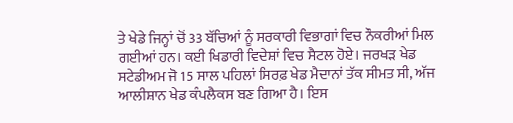ਤੇ ਖੇਡੇ ਜਿਨ੍ਹਾਂ ਚੋਂ 33 ਬੱਚਿਆਂ ਨੂੰ ਸਰਕਾਰੀ ਵਿਭਾਗਾਂ ਵਿਚ ਨੌਕਰੀਆਂ ਮਿਲ ਗਈਆਂ ਹਨ। ਕਈ ਖਿਡਾਰੀ ਵਿਦੇਸ਼ਾਂ ਵਿਚ ਸੈਟਲ ਹੋਏ। ਜਰਖੜ ਖੇਡ ਸਟੇਡੀਅਮ ਜੋ 15 ਸਾਲ ਪਹਿਲਾਂ ਸਿਰਫ਼ ਖੇਡ ਮੈਦਾਨਾਂ ਤੱਕ ਸੀਮਤ ਸੀ, ਅੱਜ ਆਲੀਸ਼ਾਨ ਖੇਡ ਕੰਪਲੈਕਸ ਬਣ ਗਿਆ ਹੈ। ਇਸ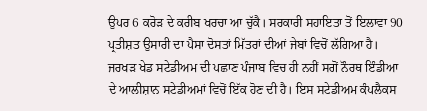ਉਪਰ 6 ਕਰੋੜ ਦੇ ਕਰੀਬ ਖਰਚਾ ਆ ਚੁੱਕੈ। ਸਰਕਾਰੀ ਸਹਾਇਤਾ ਤੋਂ ਇਲਾਵਾ 90 ਪ੍ਰਤੀਸ਼ਤ ਉਸਾਰੀ ਦਾ ਪੈਸਾ ਦੋਸਤਾਂ ਮਿੱਤਰਾਂ ਦੀਆਂ ਜੇਬਾਂ ਵਿਚੋਂ ਲੱਗਿਆ ਹੈ। ਜਰਖੜ ਖੇਡ ਸਟੇਡੀਅਮ ਦੀ ਪਛਾਣ ਪੰਜਾਬ ਵਿਚ ਹੀ ਨਹੀਂ ਸਗੋਂ ਨੌਰਥ ਇੰਡੀਆ ਦੇ ਆਲੀਸ਼ਾਨ ਸਟੇਡੀਅਮਾਂ ਵਿਚੋਂ ਇੱਕ ਹੋਣ ਦੀ ਹੈ। ਇਸ ਸਟੇਡੀਅਮ ਕੰਪਲੈਕਸ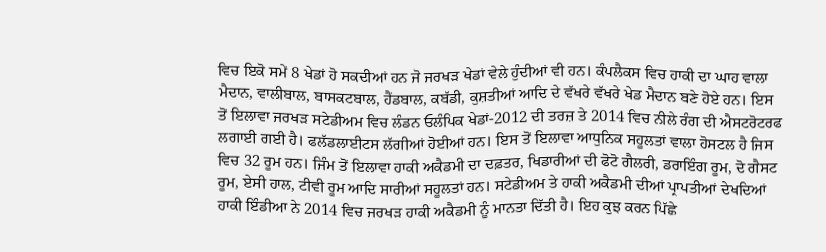ਵਿਚ ਇਕੋ ਸਮੇਂ 8 ਖੇਡਾਂ ਹੋ ਸਕਦੀਆਂ ਹਨ ਜੋ ਜਰਖੜ ਖੇਡਾਂ ਵੇਲੇ ਹੁੰਦੀਆਂ ਵੀ ਹਨ। ਕੰਪਲੈਕਸ ਵਿਚ ਹਾਕੀ ਦਾ ਘਾਹ ਵਾਲਾ ਮੈਦਾਨ, ਵਾਲੀਬਾਲ, ਬਾਸਕਟਬਾਲ, ਹੈਂਡਬਾਲ, ਕਬੱਡੀ, ਕੁਸ਼ਤੀਆਂ ਆਦਿ ਦੇ ਵੱਖਰੇ ਵੱਖਰੇ ਖੇਡ ਮੈਦਾਨ ਬਣੇ ਹੋਏ ਹਨ। ਇਸ ਤੋਂ ਇਲਾਵਾ ਜਰਖੜ ਸਟੇਡੀਅਮ ਵਿਚ ਲੰਡਨ ਓਲੰਪਿਕ ਖੇਡਾਂ-2012 ਦੀ ਤਰਜ਼ ਤੇ 2014 ਵਿਚ ਨੀਲੇ ਰੰਗ ਦੀ ਐਸਟਰੋਟਰਫ ਲਗਾਈ ਗਈ ਹੈ। ਫਲੱਡਲਾਈਟਸ ਲੱਗੀਆਂ ਹੋਈਆਂ ਹਨ। ਇਸ ਤੋਂ ਇਲਾਵਾ ਆਧੁਨਿਕ ਸਹੂਲਤਾਂ ਵਾਲਾ ਹੋਸਟਲ ਹੈ ਜਿਸ ਵਿਚ 32 ਰੂਮ ਹਨ। ਜਿੰਮ ਤੋਂ ਇਲਾਵਾ ਹਾਕੀ ਅਕੈਡਮੀ ਦਾ ਦਫ਼ਤਰ, ਖਿਡਾਰੀਆਂ ਦੀ ਫੋਟੋ ਗੈਲਰੀ, ਡਰਾਇੰਗ ਰੂਮ, ਦੋ ਗੈਸਟ ਰੂਮ, ਏਸੀ ਹਾਲ, ਟੀਵੀ ਰੂਮ ਆਦਿ ਸਾਰੀਆਂ ਸਹੂਲਤਾਂ ਹਨ। ਸਟੇਡੀਅਮ ਤੇ ਹਾਕੀ ਅਕੈਡਮੀ ਦੀਆਂ ਪ੍ਰਾਪਤੀਆਂ ਦੇਖਦਿਆਂ ਹਾਕੀ ਇੰਡੀਆ ਨੇ 2014 ਵਿਚ ਜਰਖੜ ਹਾਕੀ ਅਕੈਡਮੀ ਨੂੰ ਮਾਨਤਾ ਦਿੱਤੀ ਹੈ। ਇਹ ਕੁਝ ਕਰਨ ਪਿੱਛੇ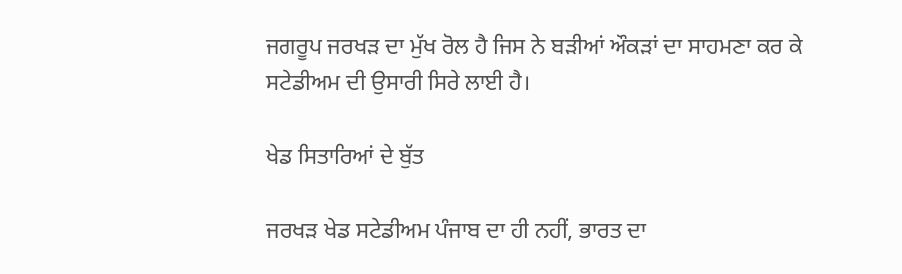ਜਗਰੂਪ ਜਰਖੜ ਦਾ ਮੁੱਖ ਰੋਲ ਹੈ ਜਿਸ ਨੇ ਬੜੀਆਂ ਔਕੜਾਂ ਦਾ ਸਾਹਮਣਾ ਕਰ ਕੇ ਸਟੇਡੀਅਮ ਦੀ ਉਸਾਰੀ ਸਿਰੇ ਲਾਈ ਹੈ।

ਖੇਡ ਸਿਤਾਰਿਆਂ ਦੇ ਬੁੱਤ

ਜਰਖੜ ਖੇਡ ਸਟੇਡੀਅਮ ਪੰਜਾਬ ਦਾ ਹੀ ਨਹੀਂ, ਭਾਰਤ ਦਾ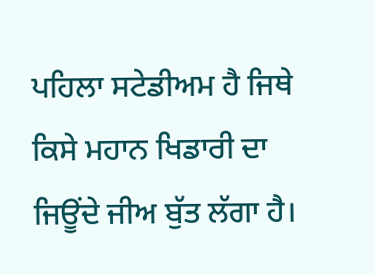ਪਹਿਲਾ ਸਟੇਡੀਅਮ ਹੈ ਜਿਥੇ ਕਿਸੇ ਮਹਾਨ ਖਿਡਾਰੀ ਦਾ ਜਿਊਂਦੇ ਜੀਅ ਬੁੱਤ ਲੱਗਾ ਹੈ।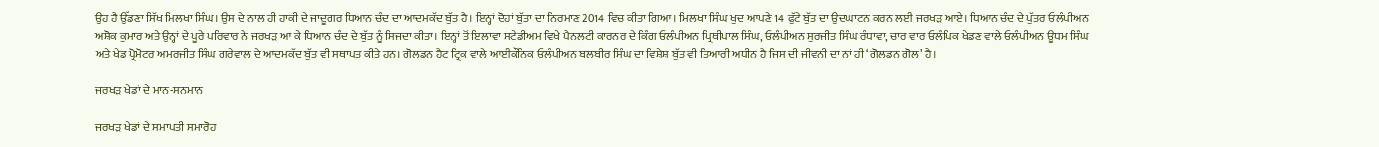ਉਹ ਹੈ ਉੱਡਣਾ ਸਿੱਖ ਮਿਲਖਾ ਸਿੰਘ। ਉਸ ਦੇ ਨਾਲ ਹੀ ਹਾਕੀ ਦੇ ਜਾਦੂਗਰ ਧਿਆਨ ਚੰਦ ਦਾ ਆਦਮਕੱਦ ਬੁੱਤ ਹੈ। ਇਨ੍ਹਾਂ ਦੋਹਾਂ ਬੁੱਤਾ ਦਾ ਨਿਰਮਾਣ 2014 ਵਿਚ ਕੀਤਾ ਗਿਆ। ਮਿਲਖਾ ਸਿੰਘ ਖੁਦ ਆਪਣੇ 14 ਫੁੱਟੇ ਬੁੱਤ ਦਾ ਉਦਘਾਟਨ ਕਰਨ ਲਈ ਜਰਖੜ ਆਏ। ਧਿਆਨ ਚੰਦ ਦੇ ਪੁੱਤਰ ਓਲੰਪੀਅਨ ਅਸ਼ੋਕ ਕੁਮਾਰ ਅਤੇ ਉਨ੍ਹਾਂ ਦੇ ਪੂਰੇ ਪਰਿਵਾਰ ਨੇ ਜਰਖੜ ਆ ਕੇ ਧਿਆਨ ਚੰਦ ਦੇ ਬੁੱਤ ਨੂੰ ਸਿਜਦਾ ਕੀਤਾ। ਇਨ੍ਹਾਂ ਤੋਂ ਇਲਾਵਾ ਸਟੇਡੀਅਮ ਵਿਖੇ ਪੈਨਲਟੀ ਕਾਰਨਰ ਦੇ ਕਿੰਗ ਓਲੰਪੀਅਨ ਪ੍ਰਿਥੀਪਾਲ ਸਿੰਘ, ਓਲੰਪੀਅਨ ਸੁਰਜੀਤ ਸਿੰਘ ਰੰਧਾਵਾ, ਚਾਰ ਵਾਰ ਓਲੰਪਿਕ ਖੇਡਣ ਵਾਲੇ ਓਲੰਪੀਅਨ ਊਧਮ ਸਿੰਘ ਅਤੇ ਖੇਡ ਪ੍ਰੋਮੋਟਰ ਅਮਰਜੀਤ ਸਿੰਘ ਗਰੇਵਾਲ ਦੇ ਆਦਮਕੱਦ ਬੁੱਤ ਵੀ ਸਥਾਪਤ ਕੀਤੇ ਹਨ। ਗੋਲਡਨ ਹੈਟ ਟ੍ਰਿਕ ਵਾਲੇ ਆਈਕੌਨਿਕ ਓਲੰਪੀਅਨ ਬਲਬੀਰ ਸਿੰਘ ਦਾ ਵਿਸ਼ੇਸ਼ ਬੁੱਤ ਵੀ ਤਿਆਰੀ ਅਧੀਨ ਹੈ ਜਿਸ ਦੀ ਜੀਵਨੀ ਦਾ ਨਾਂ ਹੀ ‘ਗੋਲਡਨ ਗੋਲ’ ਹੈ।

ਜਰਖੜ ਖੇਡਾਂ ਦੇ ਮਾਨ-ਸਨਮਾਨ

ਜਰਖੜ ਖੇਡਾਂ ਦੇ ਸਮਾਪਤੀ ਸਮਾਰੋਹ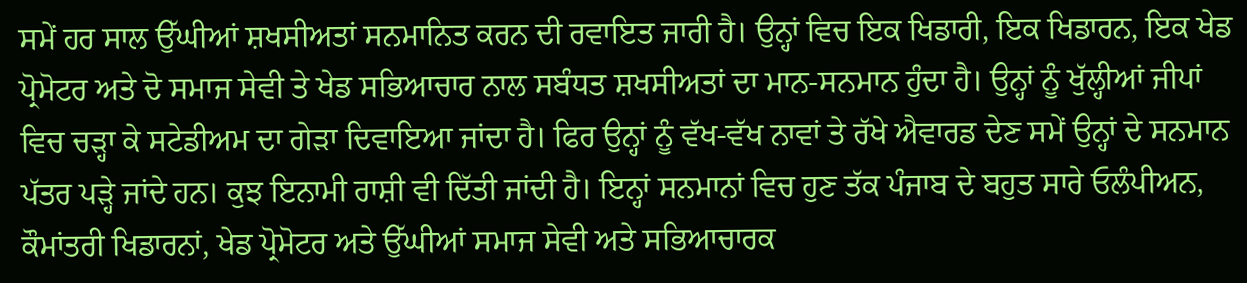ਸਮੇਂ ਹਰ ਸਾਲ ਉੱਘੀਆਂ ਸ਼ਖਸੀਅਤਾਂ ਸਨਮਾਨਿਤ ਕਰਨ ਦੀ ਰਵਾਇਤ ਜਾਰੀ ਹੈ। ਉਨ੍ਹਾਂ ਵਿਚ ਇਕ ਖਿਡਾਰੀ, ਇਕ ਖਿਡਾਰਨ, ਇਕ ਖੇਡ ਪ੍ਰੋਮੋਟਰ ਅਤੇ ਦੋ ਸਮਾਜ ਸੇਵੀ ਤੇ ਖੇਡ ਸਭਿਆਚਾਰ ਨਾਲ ਸਬੰਧਤ ਸ਼ਖਸੀਅਤਾਂ ਦਾ ਮਾਨ-ਸਨਮਾਨ ਹੁੰਦਾ ਹੈ। ਉਨ੍ਹਾਂ ਨੂੰ ਖੁੱਲ੍ਹੀਆਂ ਜੀਪਾਂ ਵਿਚ ਚੜ੍ਹਾ ਕੇ ਸਟੇਡੀਅਮ ਦਾ ਗੇੜਾ ਦਿਵਾਇਆ ਜਾਂਦਾ ਹੈ। ਫਿਰ ਉਨ੍ਹਾਂ ਨੂੰ ਵੱਖ-ਵੱਖ ਨਾਵਾਂ ਤੇ ਰੱਖੇ ਐਵਾਰਡ ਦੇਣ ਸਮੇਂ ਉਨ੍ਹਾਂ ਦੇ ਸਨਮਾਨ ਪੱਤਰ ਪੜ੍ਹੇ ਜਾਂਦੇ ਹਨ। ਕੁਝ ਇਨਾਮੀ ਰਾਸ਼ੀ ਵੀ ਦਿੱਤੀ ਜਾਂਦੀ ਹੈ। ਇਨ੍ਹਾਂ ਸਨਮਾਨਾਂ ਵਿਚ ਹੁਣ ਤੱਕ ਪੰਜਾਬ ਦੇ ਬਹੁਤ ਸਾਰੇ ਓਲੰਪੀਅਨ, ਕੌਮਾਂਤਰੀ ਖਿਡਾਰਨਾਂ, ਖੇਡ ਪ੍ਰੋਮੋਟਰ ਅਤੇ ਉੱਘੀਆਂ ਸਮਾਜ ਸੇਵੀ ਅਤੇ ਸਭਿਆਚਾਰਕ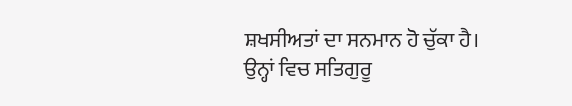ਸ਼ਖਸੀਅਤਾਂ ਦਾ ਸਨਮਾਨ ਹੋ ਚੁੱਕਾ ਹੈ। ਉਨ੍ਹਾਂ ਵਿਚ ਸਤਿਗੁਰੂ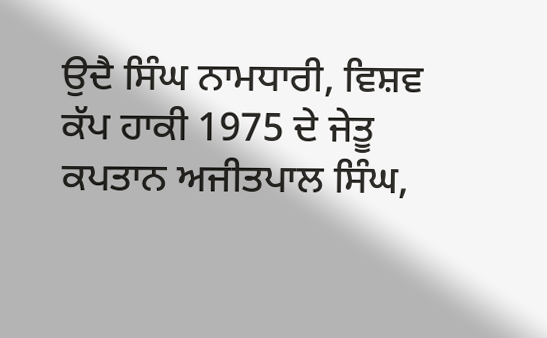ਉਦੈ ਸਿੰਘ ਨਾਮਧਾਰੀ, ਵਿਸ਼ਵ ਕੱਪ ਹਾਕੀ 1975 ਦੇ ਜੇਤੂ ਕਪਤਾਨ ਅਜੀਤਪਾਲ ਸਿੰਘ,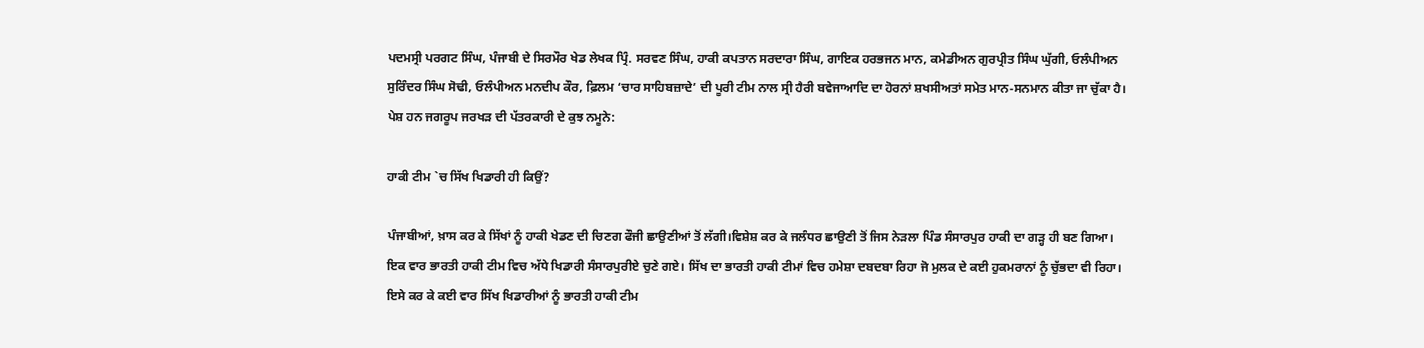ਪਦਮਸ੍ਰੀ ਪਰਗਟ ਸਿੰਘ, ਪੰਜਾਬੀ ਦੇ ਸਿਰਮੌਰ ਖੇਡ ਲੇਖਕ ਪ੍ਰਿੰ. ਸਰਵਣ ਸਿੰਘ, ਹਾਕੀ ਕਪਤਾਨ ਸਰਦਾਰਾ ਸਿੰਘ, ਗਾਇਕ ਹਰਭਜਨ ਮਾਨ, ਕਮੇਡੀਅਨ ਗੁਰਪ੍ਰੀਤ ਸਿੰਘ ਘੁੱਗੀ, ਓਲੰਪੀਅਨ ਸੁਰਿੰਦਰ ਸਿੰਘ ਸੋਢੀ, ਓਲੰਪੀਅਨ ਮਨਦੀਪ ਕੌਰ, ਫ਼ਿਲਮ ‘ਚਾਰ ਸਾਹਿਬਜ਼ਾਦੇ’ ਦੀ ਪੂਰੀ ਟੀਮ ਨਾਲ ਸ੍ਰੀ ਹੈਰੀ ਬਵੇਜਾਆਦਿ ਦਾ ਹੋਰਨਾਂ ਸ਼ਖਸੀਅਤਾਂ ਸਮੇਤ ਮਾਨ-ਸਨਮਾਨ ਕੀਤਾ ਜਾ ਚੁੱਕਾ ਹੈ। ਪੇਸ਼ ਹਨ ਜਗਰੂਪ ਜਰਖੜ ਦੀ ਪੱਤਰਕਾਰੀ ਦੇ ਕੁਝ ਨਮੂਨੇ:

ਹਾਕੀ ਟੀਮ `ਚ ਸਿੱਖ ਖਿਡਾਰੀ ਹੀ ਕਿਉਂ?

ਪੰਜਾਬੀਆਂ, ਖ਼ਾਸ ਕਰ ਕੇ ਸਿੱਖਾਂ ਨੂੰ ਹਾਕੀ ਖੇਡਣ ਦੀ ਚਿਣਗ ਫੌਜੀ ਛਾਉਣੀਆਂ ਤੋਂ ਲੱਗੀ।ਵਿਸ਼ੇਸ਼ ਕਰ ਕੇ ਜਲੰਧਰ ਛਾਉਣੀ ਤੋਂ ਜਿਸ ਨੇੜਲਾ ਪਿੰਡ ਸੰਸਾਰਪੁਰ ਹਾਕੀ ਦਾ ਗੜ੍ਹ ਹੀ ਬਣ ਗਿਆ। ਇਕ ਵਾਰ ਭਾਰਤੀ ਹਾਕੀ ਟੀਮ ਵਿਚ ਅੱਧੇ ਖਿਡਾਰੀ ਸੰਸਾਰਪੁਰੀਏ ਚੁਣੇ ਗਏ। ਸਿੱਖ ਦਾ ਭਾਰਤੀ ਹਾਕੀ ਟੀਮਾਂ ਵਿਚ ਹਮੇਸ਼ਾ ਦਬਦਬਾ ਰਿਹਾ ਜੋ ਮੁਲਕ ਦੇ ਕਈ ਹੁਕਮਰਾਨਾਂ ਨੂੰ ਚੁੱਭਦਾ ਵੀ ਰਿਹਾ। ਇਸੇ ਕਰ ਕੇ ਕਈ ਵਾਰ ਸਿੱਖ ਖਿਡਾਰੀਆਂ ਨੂੰ ਭਾਰਤੀ ਹਾਕੀ ਟੀਮ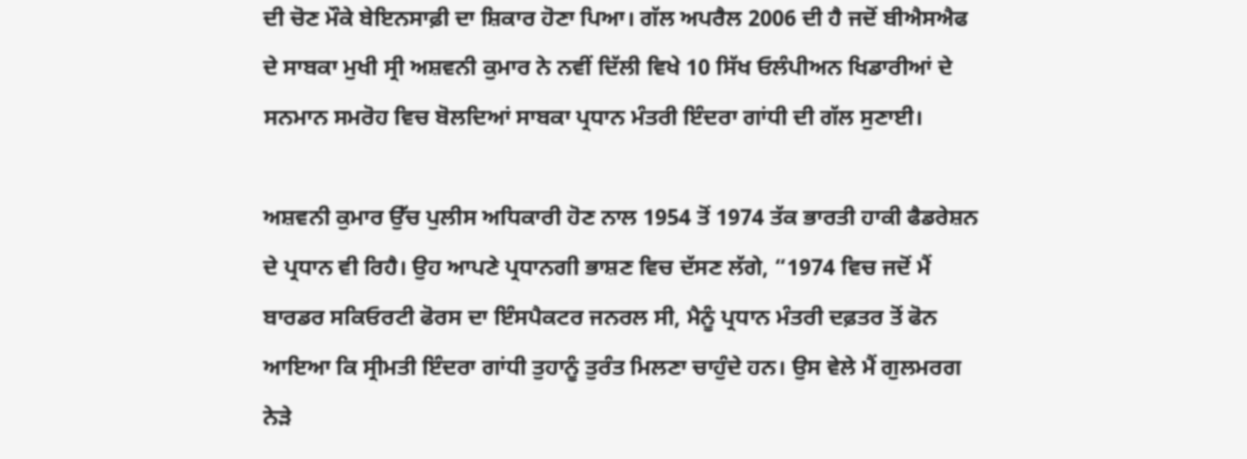ਦੀ ਚੋਣ ਮੌਕੇ ਬੇਇਨਸਾਫ਼ੀ ਦਾ ਸ਼ਿਕਾਰ ਹੋਣਾ ਪਿਆ। ਗੱਲ ਅਪਰੈਲ 2006 ਦੀ ਹੈ ਜਦੋਂ ਬੀਐਸਐਫ ਦੇ ਸਾਬਕਾ ਮੁਖੀ ਸ੍ਰੀ ਅਸ਼ਵਨੀ ਕੁਮਾਰ ਨੇ ਨਵੀਂ ਦਿੱਲੀ ਵਿਖੇ 10 ਸਿੱਖ ਓਲੰਪੀਅਨ ਖਿਡਾਰੀਆਂ ਦੇ ਸਨਮਾਨ ਸਮਰੋਹ ਵਿਚ ਬੋਲਦਿਆਂ ਸਾਬਕਾ ਪ੍ਰਧਾਨ ਮੰਤਰੀ ਇੰਦਰਾ ਗਾਂਧੀ ਦੀ ਗੱਲ ਸੁਣਾਈ।

ਅਸ਼ਵਨੀ ਕੁਮਾਰ ਉੱਚ ਪੁਲੀਸ ਅਧਿਕਾਰੀ ਹੋਣ ਨਾਲ 1954 ਤੋਂ 1974 ਤੱਕ ਭਾਰਤੀ ਹਾਕੀ ਫੈਡਰੇਸ਼ਨ ਦੇ ਪ੍ਰਧਾਨ ਵੀ ਰਿਹੈ। ਉਹ ਆਪਣੇ ਪ੍ਰਧਾਨਗੀ ਭਾਸ਼ਣ ਵਿਚ ਦੱਸਣ ਲੱਗੇ, “1974 ਵਿਚ ਜਦੋਂ ਮੈਂ ਬਾਰਡਰ ਸਕਿਓਰਟੀ ਫੋਰਸ ਦਾ ਇੰਸਪੈਕਟਰ ਜਨਰਲ ਸੀ, ਮੈਨੂੰ ਪ੍ਰਧਾਨ ਮੰਤਰੀ ਦਫ਼ਤਰ ਤੋਂ ਫੋਨ ਆਇਆ ਕਿ ਸ੍ਰੀਮਤੀ ਇੰਦਰਾ ਗਾਂਧੀ ਤੁਹਾਨੂੰ ਤੁਰੰਤ ਮਿਲਣਾ ਚਾਹੁੰਦੇ ਹਨ। ਉਸ ਵੇਲੇ ਮੈਂ ਗੁਲਮਰਗ ਨੇੜੇ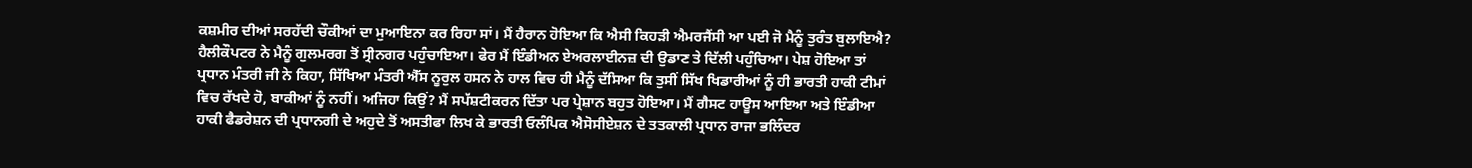ਕਸ਼ਮੀਰ ਦੀਆਂ ਸਰਹੱਦੀ ਚੌਕੀਆਂ ਦਾ ਮੁਆਇਨਾ ਕਰ ਰਿਹਾ ਸਾਂ। ਮੈਂ ਹੈਰਾਨ ਹੋਇਆ ਕਿ ਐਸੀ ਕਿਹੜੀ ਐਮਰਜੈਂਸੀ ਆ ਪਈ ਜੋ ਮੈਨੂੰ ਤੁਰੰਤ ਬੁਲਾਇਐ? ਹੈਲੀਕੌਪਟਰ ਨੇ ਮੈਨੂੰ ਗੁਲਮਰਗ ਤੋਂ ਸ੍ਰੀਨਗਰ ਪਹੁੰਚਾਇਆ। ਫੇਰ ਮੈਂ ਇੰਡੀਅਨ ਏਅਰਲਾਈਨਜ਼ ਦੀ ਉਡਾਣ ਤੇ ਦਿੱਲੀ ਪਹੁੰਚਿਆ। ਪੇਸ਼ ਹੋਇਆ ਤਾਂ ਪ੍ਰਧਾਨ ਮੰਤਰੀ ਜੀ ਨੇ ਕਿਹਾ, ਸਿੱਖਿਆ ਮੰਤਰੀ ਐੱਸ ਨੂਰੁਲ ਹਸਨ ਨੇ ਹਾਲ ਵਿਚ ਹੀ ਮੈਨੂੰ ਦੱਸਿਆ ਕਿ ਤੁਸੀਂ ਸਿੱਖ ਖਿਡਾਰੀਆਂ ਨੂੰ ਹੀ ਭਾਰਤੀ ਹਾਕੀ ਟੀਮਾਂ ਵਿਚ ਰੱਖਦੇ ਹੋ, ਬਾਕੀਆਂ ਨੂੰ ਨਹੀਂ। ਅਜਿਹਾ ਕਿਉਂ? ਮੈਂ ਸਪੱਸ਼ਟੀਕਰਨ ਦਿੱਤਾ ਪਰ ਪ੍ਰੇਸ਼ਾਨ ਬਹੁਤ ਹੋਇਆ। ਮੈਂ ਗੈਸਟ ਹਾਊਸ ਆਇਆ ਅਤੇ ਇੰਡੀਆ ਹਾਕੀ ਫੈਡਰੇਸ਼ਨ ਦੀ ਪ੍ਰਧਾਨਗੀ ਦੇ ਅਹੁਦੇ ਤੋਂ ਅਸਤੀਫਾ ਲਿਖ ਕੇ ਭਾਰਤੀ ਓਲੰਪਿਕ ਐਸੋਸੀਏਸ਼ਨ ਦੇ ਤਤਕਾਲੀ ਪ੍ਰਧਾਨ ਰਾਜਾ ਭਲਿੰਦਰ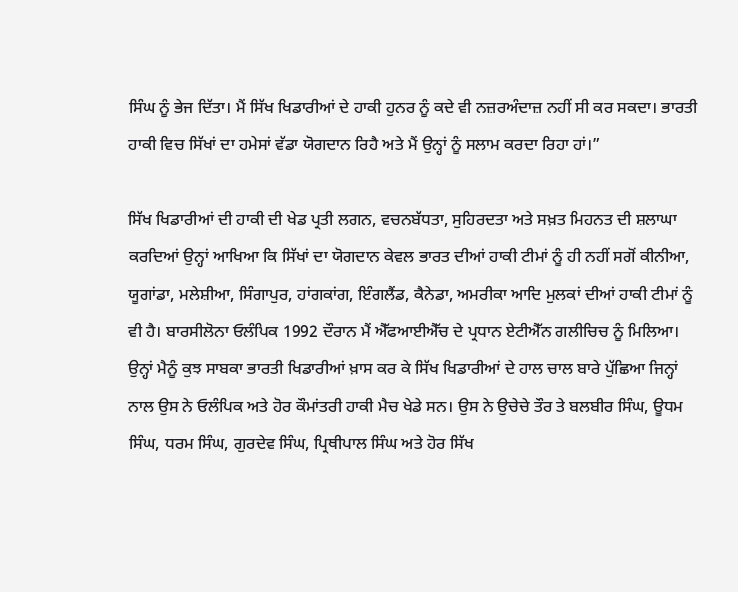ਸਿੰਘ ਨੂੰ ਭੇਜ ਦਿੱਤਾ। ਮੈਂ ਸਿੱਖ ਖਿਡਾਰੀਆਂ ਦੇ ਹਾਕੀ ਹੁਨਰ ਨੂੰ ਕਦੇ ਵੀ ਨਜ਼ਰਅੰਦਾਜ਼ ਨਹੀਂ ਸੀ ਕਰ ਸਕਦਾ। ਭਾਰਤੀ ਹਾਕੀ ਵਿਚ ਸਿੱਖਾਂ ਦਾ ਹਮੇਸਾਂ ਵੱਡਾ ਯੋਗਦਾਨ ਰਿਹੈ ਅਤੇ ਮੈਂ ਉਨ੍ਹਾਂ ਨੂੰ ਸਲਾਮ ਕਰਦਾ ਰਿਹਾ ਹਾਂ।”

ਸਿੱਖ ਖਿਡਾਰੀਆਂ ਦੀ ਹਾਕੀ ਦੀ ਖੇਡ ਪ੍ਰਤੀ ਲਗਨ, ਵਚਨਬੱਧਤਾ, ਸੁਹਿਰਦਤਾ ਅਤੇ ਸਖ਼ਤ ਮਿਹਨਤ ਦੀ ਸ਼ਲਾਘਾ ਕਰਦਿਆਂ ਉਨ੍ਹਾਂ ਆਖਿਆ ਕਿ ਸਿੱਖਾਂ ਦਾ ਯੋਗਦਾਨ ਕੇਵਲ ਭਾਰਤ ਦੀਆਂ ਹਾਕੀ ਟੀਮਾਂ ਨੂੰ ਹੀ ਨਹੀਂ ਸਗੋਂ ਕੀਨੀਆ, ਯੂਗਾਂਡਾ, ਮਲੇਸ਼ੀਆ, ਸਿੰਗਾਪੁਰ, ਹਾਂਗਕਾਂਗ, ਇੰਗਲੈਂਡ, ਕੈਨੇਡਾ, ਅਮਰੀਕਾ ਆਦਿ ਮੁਲਕਾਂ ਦੀਆਂ ਹਾਕੀ ਟੀਮਾਂ ਨੂੰ ਵੀ ਹੈ। ਬਾਰਸੀਲੋਨਾ ਓਲੰਪਿਕ 1992 ਦੌਰਾਨ ਮੈਂ ਐੱਫਆਈਐੱਚ ਦੇ ਪ੍ਰਧਾਨ ਏਟੀਐੱਨ ਗਲੀਚਿਚ ਨੂੰ ਮਿਲਿਆ। ਉਨ੍ਹਾਂ ਮੈਨੂੰ ਕੁਝ ਸਾਬਕਾ ਭਾਰਤੀ ਖਿਡਾਰੀਆਂ ਖ਼ਾਸ ਕਰ ਕੇ ਸਿੱਖ ਖਿਡਾਰੀਆਂ ਦੇ ਹਾਲ ਚਾਲ ਬਾਰੇ ਪੁੱਛਿਆ ਜਿਨ੍ਹਾਂ ਨਾਲ ਉਸ ਨੇ ਓਲੰਪਿਕ ਅਤੇ ਹੋਰ ਕੌਮਾਂਤਰੀ ਹਾਕੀ ਮੈਚ ਖੇਡੇ ਸਨ। ਉਸ ਨੇ ਉਚੇਚੇ ਤੌਰ ਤੇ ਬਲਬੀਰ ਸਿੰਘ, ਊਧਮ ਸਿੰਘ, ਧਰਮ ਸਿੰਘ, ਗੁਰਦੇਵ ਸਿੰਘ, ਪ੍ਰਿਥੀਪਾਲ ਸਿੰਘ ਅਤੇ ਹੋਰ ਸਿੱਖ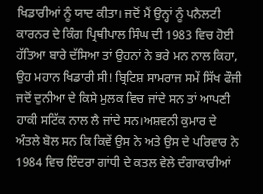ਖਿਡਾਰੀਆਂ ਨੂੰ ਯਾਦ ਕੀਤਾ। ਜਦੋਂ ਮੈਂ ਉਨ੍ਹਾਂ ਨੂੰ ਪਨੈਲਟੀ ਕਾਰਨਰ ਦੇ ਕਿੰਗ ਪ੍ਰਿਥੀਪਾਲ ਸਿੰਘ ਦੀ 1983 ਵਿਚ ਹੋਈ ਹੱਤਿਆ ਬਾਰੇ ਦੱਸਿਆ ਤਾਂ ਉਹਨਾਂ ਨੇ ਭਰੇ ਮਨ ਨਾਲ ਕਿਹਾ, ਉਹ ਮਹਾਨ ਖਿਡਾਰੀ ਸੀ! ਬ੍ਰਿਟਿਸ਼ ਸਾਮਰਾਜ ਸਮੇਂ ਸਿੱਖ ਫੌਜੀ ਜਦੋਂ ਦੁਨੀਆ ਦੇ ਕਿਸੇ ਮੁਲਕ ਵਿਚ ਜਾਂਦੇ ਸਨ ਤਾਂ ਆਪਣੀ ਹਾਕੀ ਸਟਿੱਕ ਨਾਲ ਲੈ ਜਾਂਦੇ ਸਨ।ਅਸ਼ਵਨੀ ਕੁਮਾਰ ਦੇ ਅੰਤਲੇ ਬੋਲ ਸਨ ਕਿ ਕਿਵੇਂ ਉਸ ਨੇ ਅਤੇ ਉਸ ਦੇ ਪਰਿਵਾਰ ਨੇ 1984 ਵਿਚ ਇੰਦਰਾ ਗਾਂਧੀ ਦੇ ਕਤਲ ਵੇਲੇ ਦੰਗਾਕਾਰੀਆਂ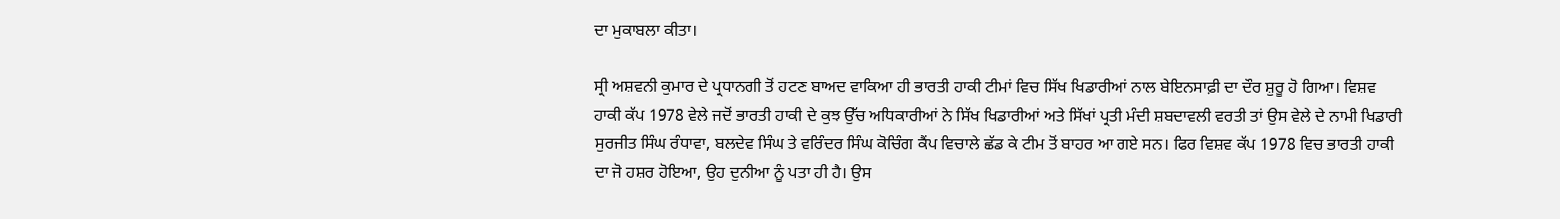ਦਾ ਮੁਕਾਬਲਾ ਕੀਤਾ।

ਸ੍ਰੀ ਅਸ਼ਵਨੀ ਕੁਮਾਰ ਦੇ ਪ੍ਰਧਾਨਗੀ ਤੋਂ ਹਟਣ ਬਾਅਦ ਵਾਕਿਆ ਹੀ ਭਾਰਤੀ ਹਾਕੀ ਟੀਮਾਂ ਵਿਚ ਸਿੱਖ ਖਿਡਾਰੀਆਂ ਨਾਲ ਬੇਇਨਸਾਫ਼ੀ ਦਾ ਦੌਰ ਸ਼ੁਰੂ ਹੋ ਗਿਆ। ਵਿਸ਼ਵ ਹਾਕੀ ਕੱਪ 1978 ਵੇਲੇ ਜਦੋਂ ਭਾਰਤੀ ਹਾਕੀ ਦੇ ਕੁਝ ਉੱਚ ਅਧਿਕਾਰੀਆਂ ਨੇ ਸਿੱਖ ਖਿਡਾਰੀਆਂ ਅਤੇ ਸਿੱਖਾਂ ਪ੍ਰਤੀ ਮੰਦੀ ਸ਼ਬਦਾਵਲੀ ਵਰਤੀ ਤਾਂ ਉਸ ਵੇਲੇ ਦੇ ਨਾਮੀ ਖਿਡਾਰੀ ਸੁਰਜੀਤ ਸਿੰਘ ਰੰਧਾਵਾ, ਬਲਦੇਵ ਸਿੰਘ ਤੇ ਵਰਿੰਦਰ ਸਿੰਘ ਕੋਚਿੰਗ ਕੈਂਪ ਵਿਚਾਲੇ ਛੱਡ ਕੇ ਟੀਮ ਤੋਂ ਬਾਹਰ ਆ ਗਏ ਸਨ। ਫਿਰ ਵਿਸ਼ਵ ਕੱਪ 1978 ਵਿਚ ਭਾਰਤੀ ਹਾਕੀ ਦਾ ਜੋ ਹਸ਼ਰ ਹੋਇਆ, ਉਹ ਦੁਨੀਆ ਨੂੰ ਪਤਾ ਹੀ ਹੈ। ਉਸ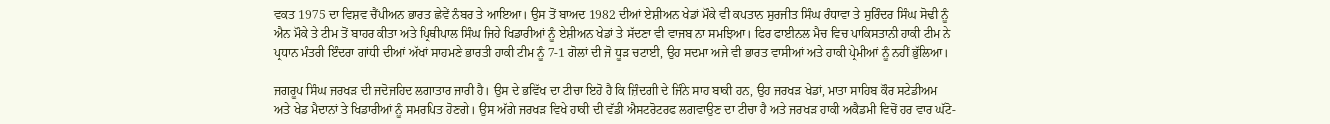ਵਕਤ 1975 ਦਾ ਵਿਸ਼ਵ ਚੈਂਪੀਅਨ ਭਾਰਤ ਛੇਵੇਂ ਨੰਬਰ ਤੇ ਆਇਆ। ਉਸ ਤੋਂ ਬਾਅਦ 1982 ਦੀਆਂ ਏਸ਼ੀਅਨ ਖੇਡਾਂ ਮੌਕੇ ਵੀ ਕਪਤਾਨ ਸੁਰਜੀਤ ਸਿੰਘ ਰੰਧਾਵਾ ਤੇ ਸੁਰਿੰਦਰ ਸਿੰਘ ਸੋਢੀ ਨੂੰ ਐਨ ਮੌਕੇ ਤੇ ਟੀਮ ਤੋਂ ਬਾਹਰ ਕੀਤਾ ਅਤੇ ਪ੍ਰਿਥੀਪਾਲ ਸਿੰਘ ਜਿਹੇ ਖਿਡਾਰੀਆਂ ਨੂੰ ਏਸ਼ੀਅਨ ਖੇਡਾਂ ਤੇ ਸੱਦਣਾ ਵੀ ਵਾਜਬ ਨਾ ਸਮਝਿਆ। ਫਿਰ ਫਾਈਨਲ ਮੈਚ ਵਿਚ ਪਾਕਿਸਤਾਨੀ ਹਾਕੀ ਟੀਮ ਨੇ ਪ੍ਰਧਾਨ ਮੰਤਰੀ ਇੰਦਰਾ ਗਾਂਧੀ ਦੀਆਂ ਅੱਖਾਂ ਸਾਹਮਣੇ ਭਾਰਤੀ ਹਾਕੀ ਟੀਮ ਨੂੰ 7-1 ਗੋਲਾਂ ਦੀ ਜੋ ਧੂੜ ਚਟਾਈ, ਉਹ ਸਦਮਾ ਅਜੇ ਵੀ ਭਾਰਤ ਵਾਸੀਆਂ ਅਤੇ ਹਾਕੀ ਪ੍ਰੇਮੀਆਂ ਨੂੰ ਨਹੀਂ ਭੁੱਲਿਆ।

ਜਗਰੂਪ ਸਿੰਘ ਜਰਖੜ ਦੀ ਜਦੋਜਹਿਦ ਲਗਾਤਾਰ ਜਾਰੀ ਹੈ। ਉਸ ਦੇ ਭਵਿੱਖ ਦਾ ਟੀਚਾ ਇਹੋ ਹੈ ਕਿ ਜ਼ਿੰਦਗੀ ਦੇ ਜਿੰਨੇ ਸਾਹ ਬਾਕੀ ਹਨ, ਉਹ ਜਰਖੜ ਖੇਡਾਂ, ਮਾਤਾ ਸਾਹਿਬ ਕੌਰ ਸਟੇਡੀਅਮ ਅਤੇ ਖੇਡ ਮੈਦਾਨਾਂ ਤੇ ਖਿਡਾਰੀਆਂ ਨੂੰ ਸਮਰਪਿਤ ਹੋਣਗੇ। ਉਸ ਅੱਗੇ ਜਰਖੜ ਵਿਖੇ ਹਾਕੀ ਦੀ ਵੱਡੀ ਐਸਟਰੋਟਰਫ ਲਗਵਾਉਣ ਦਾ ਟੀਚਾ ਹੈ ਅਤੇ ਜਰਖੜ ਹਾਕੀ ਅਕੈਡਮੀ ਵਿਚੋਂ ਹਰ ਵਾਰ ਘੱਟੋ-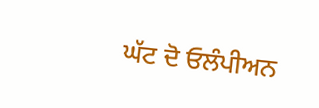ਘੱਟ ਦੋ ਓਲੰਪੀਅਨ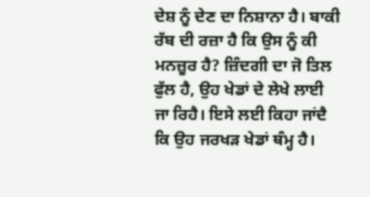ਦੇਸ਼ ਨੂੰ ਦੇਣ ਦਾ ਨਿਸ਼ਾਨਾ ਹੈ। ਬਾਕੀ ਰੱਬ ਦੀ ਰਜ਼ਾ ਹੈ ਕਿ ਉਸ ਨੂੰ ਕੀ ਮਨਜ਼ੂਰ ਹੈ? ਜ਼ਿੰਦਗੀ ਦਾ ਜੋ ਤਿਲ ਫੁੱਲ ਹੈ, ਉਹ ਖੇਡਾਂ ਦੇ ਲੇਖੇ ਲਾਈ ਜਾ ਰਿਹੈ। ਇਸੇ ਲਈ ਕਿਹਾ ਜਾਂਦੈ ਕਿ ਉਹ ਜਰਖੜ ਖੇਡਾਂ ਥੰਮ੍ਹ ਹੈ।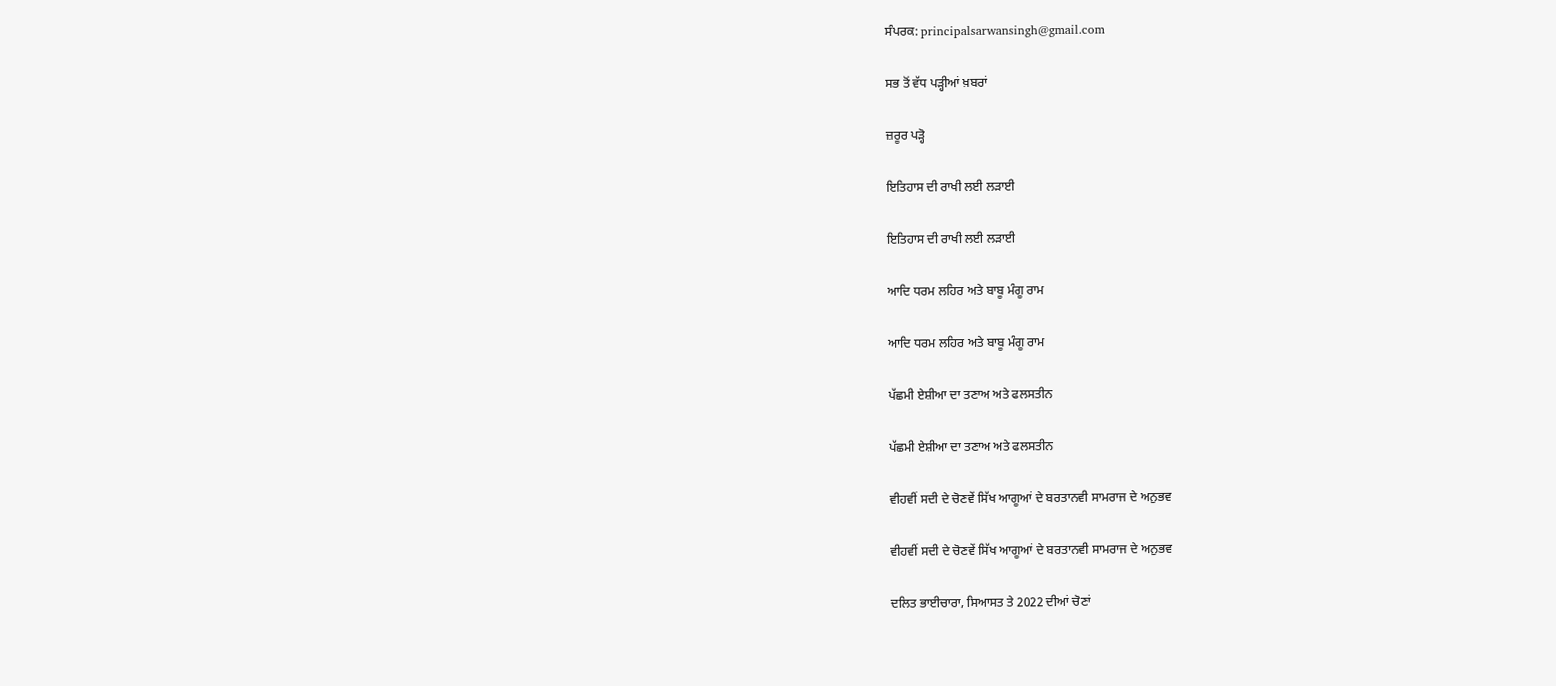ਸੰਪਰਕ: principalsarwansingh@gmail.com

ਸਭ ਤੋਂ ਵੱਧ ਪੜ੍ਹੀਆਂ ਖ਼ਬਰਾਂ

ਜ਼ਰੂਰ ਪੜ੍ਹੋ

ਇਤਿਹਾਸ ਦੀ ਰਾਖੀ ਲਈ ਲੜਾਈ

ਇਤਿਹਾਸ ਦੀ ਰਾਖੀ ਲਈ ਲੜਾਈ

ਆਦਿ ਧਰਮ ਲਹਿਰ ਅਤੇ ਬਾਬੂ ਮੰਗੂ ਰਾਮ

ਆਦਿ ਧਰਮ ਲਹਿਰ ਅਤੇ ਬਾਬੂ ਮੰਗੂ ਰਾਮ

ਪੱਛਮੀ ਏਸ਼ੀਆ ਦਾ ਤਣਾਅ ਅਤੇ ਫਲਸਤੀਨ

ਪੱਛਮੀ ਏਸ਼ੀਆ ਦਾ ਤਣਾਅ ਅਤੇ ਫਲਸਤੀਨ

ਵੀਹਵੀਂ ਸਦੀ ਦੇ ਚੋਣਵੇਂ ਸਿੱਖ ਆਗੂਆਂ ਦੇ ਬਰਤਾਨਵੀ ਸਾਮਰਾਜ ਦੇ ਅਨੁਭਵ

ਵੀਹਵੀਂ ਸਦੀ ਦੇ ਚੋਣਵੇਂ ਸਿੱਖ ਆਗੂਆਂ ਦੇ ਬਰਤਾਨਵੀ ਸਾਮਰਾਜ ਦੇ ਅਨੁਭਵ

ਦਲਿਤ ਭਾਈਚਾਰਾ, ਸਿਆਸਤ ਤੇ 2022 ਦੀਆਂ ਚੋਣਾਂ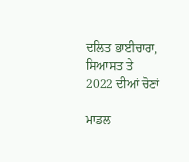ਦਲਿਤ ਭਾਈਚਾਰਾ, ਸਿਆਸਤ ਤੇ 2022 ਦੀਆਂ ਚੋਣਾਂ

ਮਾਡਲ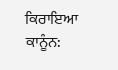ਕਿਰਾਇਆ ਕਾਨੂੰਨ: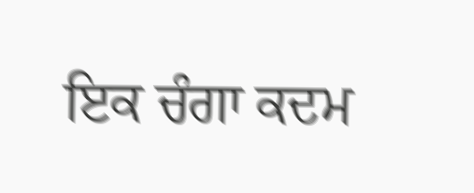ਇਕ ਚੰਗਾ ਕਦਮ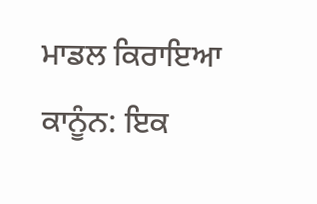ਮਾਡਲ ਕਿਰਾਇਆ ਕਾਨੂੰਨ: ਇਕ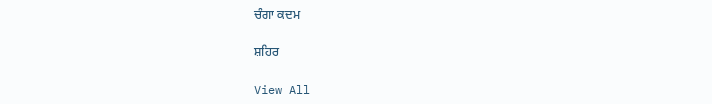ਚੰਗਾ ਕਦਮ

ਸ਼ਹਿਰ

View All